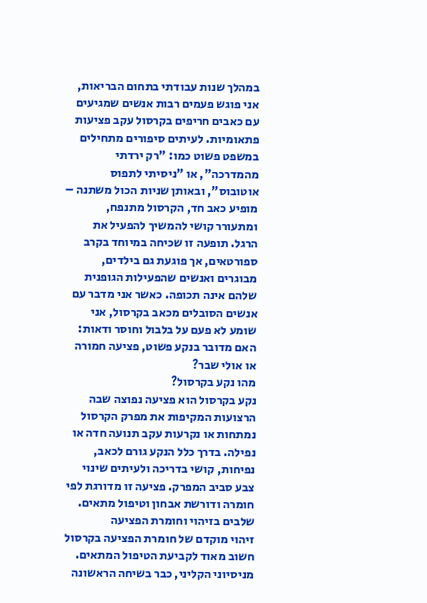במהלך שנות עבודתי בתחום הבריאות, אני פוגש פעמים רבות אנשים שמגיעים עם כאבים חריפים בקרסול עקב פציעות פתאומיות. לעיתים סיפורים מתחילים במשפט פשוט כמו: "רק ירדתי מהמדרכה", או "ניסיתי לתפוס אוטובוס", ובאותן שניות הכול משתנה – מופיע כאב חד, הקרסול מתנפח, ומתעורר קושי להמשיך להפעיל את הרגל. תופעה זו שכיחה במיוחד בקרב ספורטאים, אך פוגעת גם בילדים, מבוגרים ואנשים שהפעילות הגופנית שלהם אינה תכופה. כאשר אני מדבר עם אנשים הסובלים מכאב בקרסול, אני שומע לא פעם על בלבול וחוסר ודאות: האם מדובר בנקע פשוט, פציעה חמורה או אולי שבר?
מהו נקע בקרסול?
נקע בקרסול הוא פציעה נפוצה שבה הרצועות המקיפות את מפרק הקרסול נמתחות או נקרעות עקב תנועה חדה או נפילה. בדרך כלל הנקע גורם לכאב, נפיחות, קושי בדריכה ולעיתים שינוי צבע סביב המפרק. פציעה זו מדורגת לפי חומרה ודורשת אבחון וטיפול מתאים.
שלבים בזיהוי וחומרת הפציעה
זיהוי מוקדם של חומרת הפציעה בקרסול חשוב מאוד לקביעת הטיפול המתאים. מניסיוני הקליני, כבר בשיחה הראשונה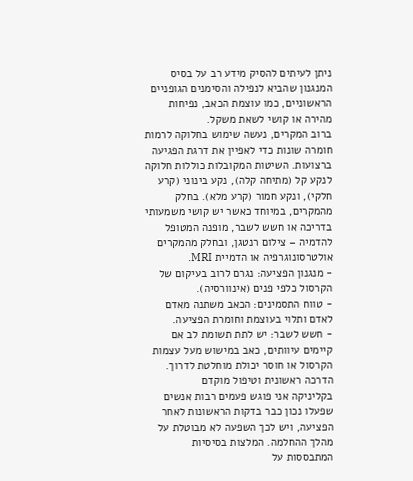ניתן לעיתים להסיק מידע רב על בסיס המנגנון שהביא לנפילה והסימנים הגופניים הראשוניים, כמו עוצמת הכאב, נפיחות מהירה או קושי לשאת משקל.
ברוב המקרים, נעשה שימוש בחלוקה לרמות חומרה שונות כדי לאפיין את דרגת הפגיעה ברצועות. השיטות המקובלות כוללות חלוקה לנקע קל (מתיחה קלה), נקע בינוני (קרע חלקי), ונקע חמור (קרע מלא). בחלק מהמקרים, במיוחד כאשר יש קושי משמעותי בדריכה או חשש לשבר, מופנה המטופל להדמיה – צילום רנטגן, ובחלק מהמקרים אולטרסונוגרפיה או הדמיית MRI.
- מנגנון הפציעה: נגרם לרוב בעיקום של הקרסול כלפי פנים (אינוורסיה).
- טווח התסמינים: הכאב משתנה מאדם לאדם ותלוי בעוצמת וחומרת הפציעה.
- חשש לשבר: יש לתת תשומת לב אם קיימים עיוותים, כאב במישוש מעל עצמות הקרסול או חוסר יכולת מוחלטת לדרוך.
הדרכה ראשונית וטיפול מוקדם
בקליניקה אני פוגש פעמים רבות אנשים שפעלו נכון כבר בדקות הראשונות לאחר הפציעה, ויש לכך השפעה לא מבוטלת על מהלך ההחלמה. המלצות בסיסיות המתבססות על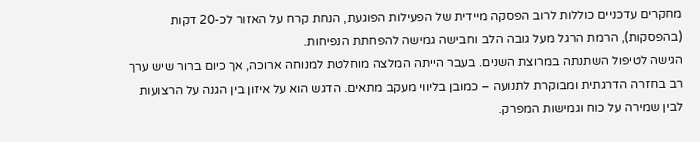מחקרים עדכניים כוללות לרוב הפסקה מיידית של הפעילות הפוגעת, הנחת קרח על האזור לכ-20 דקות (בהפסקות), הרמת הרגל מעל גובה הלב וחבישה גמישה להפחתת הנפיחות.
הגישה לטיפול השתנתה במרוצת השנים. בעבר הייתה המלצה מוחלטת למנוחה ארוכה, אך כיום ברור שיש ערך רב בחזרה הדרגתית ומבוקרת לתנועה – כמובן בליווי מעקב מתאים. הדגש הוא על איזון בין הגנה על הרצועות לבין שמירה על כוח וגמישות המפרק.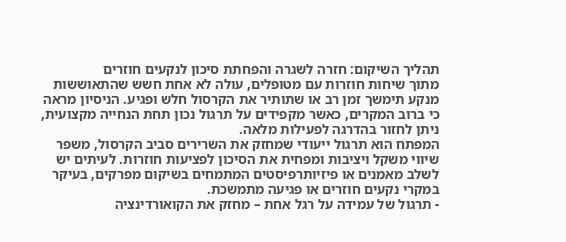תהליך השיקום: חזרה לשגרה והפחתת סיכון לנקעים חוזרים
מתוך שיחות חוזרות עם מטופלים, עולה לא אחת חשש שהתאוששות מנקע תימשך זמן רב או שתותיר את הקרסול חלש ופגיע. הניסיון מראה כי ברוב המקרים, כאשר מקפידים על תרגול נכון תחת הנחייה מקצועית, ניתן לחזור בהדרגה לפעילות מלאה.
המפתח הוא תרגול ייעודי שמחזק את השרירים סביב הקרסול, משפר שיווי משקל ויציבות ומפחית את הסיכון לפציעות חוזרות. לעיתים יש לשלב מאמנים או פיזיותרפיסטים המתמחים בשיקום מפרקים, בעיקר במקרי נקעים חוזרים או פגיעה מתמשכת.
- תרגול של עמידה על רגל אחת – מחזק את הקואורדינציה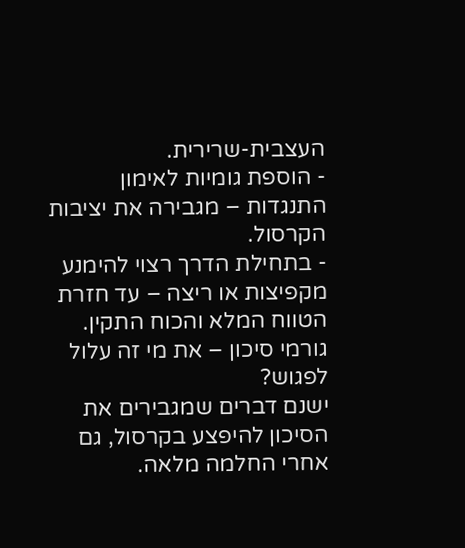העצבית-שרירית.
- הוספת גומיות לאימון התנגדות – מגבירה את יציבות הקרסול.
- בתחילת הדרך רצוי להימנע מקפיצות או ריצה – עד חזרת הטווח המלא והכוח התקין.
גורמי סיכון – את מי זה עלול לפגוש?
ישנם דברים שמגבירים את הסיכון להיפצע בקרסול, גם אחרי החלמה מלאה.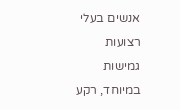אנשים בעלי רצועות גמישות במיוחד, רקע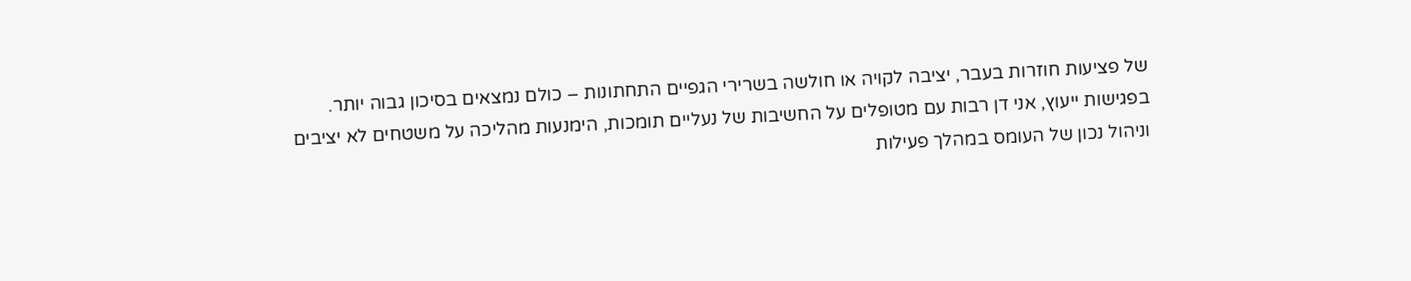של פציעות חוזרות בעבר, יציבה לקויה או חולשה בשרירי הגפיים התחתונות – כולם נמצאים בסיכון גבוה יותר.
בפגישות ייעוץ, אני דן רבות עם מטופלים על החשיבות של נעליים תומכות, הימנעות מהליכה על משטחים לא יציבים וניהול נכון של העומס במהלך פעילות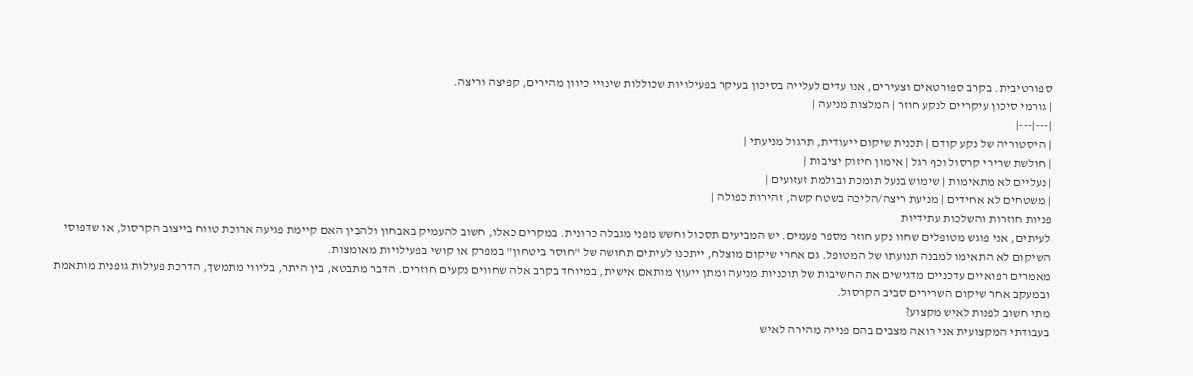ספורטיבית. בקרב ספורטאים וצעירים, אנו עדים לעלייה בסיכון בעיקר בפעילויות שכוללות שינויי כיוון מהירים, קפיצה וריצה.
| גורמי סיכון עיקריים לנקע חוזר | המלצות מניעה |
|---|---|
| היסטוריה של נקע קודם | תכנית שיקום ייעודית, תרגול מניעתי |
| חולשת שרירי קרסול וכף רגל | אימון חיזוק יציבות |
| נעליים לא מתאימות | שימוש בנעל תומכת ובולמת זעזועים |
| משטחים לא אחידים | מניעת ריצה/הליכה בשטח קשה, זהירות כפולה |
פניות חוזרות והשלכות עתידיות
לעיתים, אני פוגש מטופלים שחוו נקע חוזר מספר פעמים. יש המביעים תסכול וחשש מפני מגבלה כרונית. במקרים כאלו, חשוב להעמיק באבחון ולהבין האם קיימת פגיעה ארוכת טווח בייצוב הקרסול, או שדפוסי השיקום לא התאימו למבנה תנועתו של המטופל. גם אחרי שיקום מוצלח, ייתכנו לעיתים תחושה של "חוסר ביטחון" במפרק או קושי בפעילויות מאומצות.
מאמרים רפואיים עדכניים מדגישים את החשיבות של תוכניות מניעה ומתן ייעוץ מותאם אישית, במיוחד בקרב אלה שחווים נקעים חוזרים. הדבר מתבטא, בין היתר, בליווי מתמשך, הדרכת פעילות גופנית מותאמת ובמעקב אחר שיקום השרירים סביב הקרסול.
מתי חשוב לפנות לאיש מקצוע?
בעבודתי המקצועית אני רואה מצבים בהם פנייה מהירה לאיש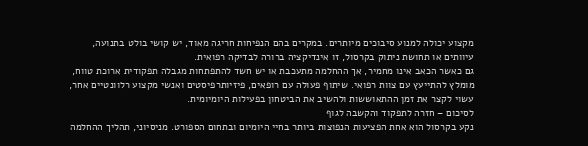מקצוע יכולה למנוע סיבוכים מיותרים. במקרים בהם הנפיחות חריגה מאוד, יש קושי בולט בתנועה, עיוותים או תחושת ניתוק בקרסול, זו אינדיקציה ברורה לבדיקה רפואית.
גם כאשר הכאב אינו מחמיר, אך ההחלמה מתעכבת או יש חשד להתפתחות מגבלה תפקודית ארוכת טווח, מומלץ להתייעץ עם צוות רפואי. שיתוף פעולה עם רופאים, פיזיותרפיסטים ואנשי מקצוע רלוונטיים אחר, עשוי לקצר את זמן ההתאוששות ולהשיב את הביטחון בפעילות היומיומית.
לסיכום – חזרה לתפקוד והקשבה לגוף
נקע בקרסול הוא אחת הפציעות הנפוצות ביותר בחיי היומיום ובתחום הספורט. מניסיוני, תהליך ההחלמה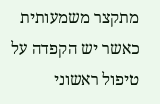מתקצר משמעותית כאשר יש הקפדה על טיפול ראשוני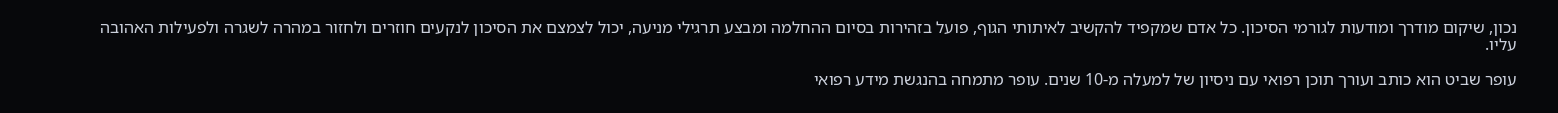נכון, שיקום מודרך ומודעות לגורמי הסיכון. כל אדם שמקפיד להקשיב לאיתותי הגוף, פועל בזהירות בסיום ההחלמה ומבצע תרגילי מניעה, יכול לצמצם את הסיכון לנקעים חוזרים ולחזור במהרה לשגרה ולפעילות האהובה עליו.

עופר שביט הוא כותב ועורך תוכן רפואי עם ניסיון של למעלה מ-10 שנים. עופר מתמחה בהנגשת מידע רפואי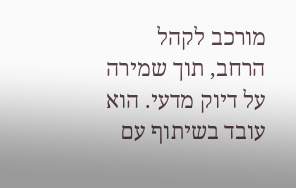מורכב לקהל הרחב, תוך שמירה על דיוק מדעי. הוא עובד בשיתוף עם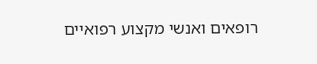רופאים ואנשי מקצוע רפואיים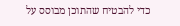כדי להבטיח שהתוכן מבוסס על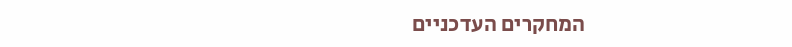המחקרים העדכניים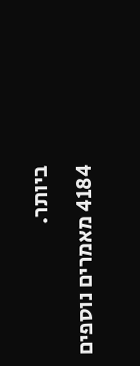ביותר.
4184 מאמרים נוספים